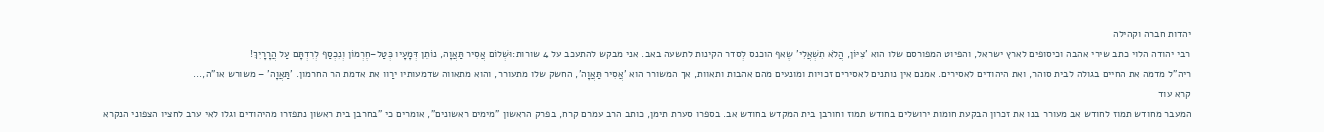יהדות חברה וקהילה
רבי יהודה הלוי כתב שירי אהבה וכיסופים לארץ ישראל, והפיוט המפורסם שלו הוא 'צִיּוֹן, הֲלֹא תִשְׁאֲלִי' שֶאף הוכנס לְסדר הקינות לתשעה באב. אני מבקש להתעכב על 4 שורות:וּשְׁלוֹם אֲסִיר תַּאֲוָה, נוֹתֵן דְּמָעָיו כְּטַל–חֶרְמוֹן וְנִכְסַף לְרִדְתָּם עַל הֲרָרָיִךְ!
ריה"ל מדמה את החיים בגולה לבית סוהר, ואת היהודים לאסירים. אמנם אין נותנים לאסירים זכויות ומונעים מהם אהבות ותאוות, אך המשורר הוא 'אֲסִיר תַּאֲוָה', החשק שלו מתעורר, והוא מתאווה שדמעותיו ירַוו את אדמת הר החרמון. 'תַּאֲוָה' – משורש או"ה,...
קרא עוד
המעבר מחודש תמוז לחודש אב מעורר בנו את זכרון הבקעת חומות ירושלים בחודש תמוז וחורבן בית המקדש בחודש אב. בספרו סערת תימן, כותב הרב עמרם קרח, בפרק הראשון "מימים ראשונים", אומרים כי "בחרבן בית ראשון נתפזרו מהיהודים וגלו לאי ערב לחציו הצפוני הנקרא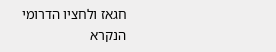חגאז ולחציו הדרומי הנקרא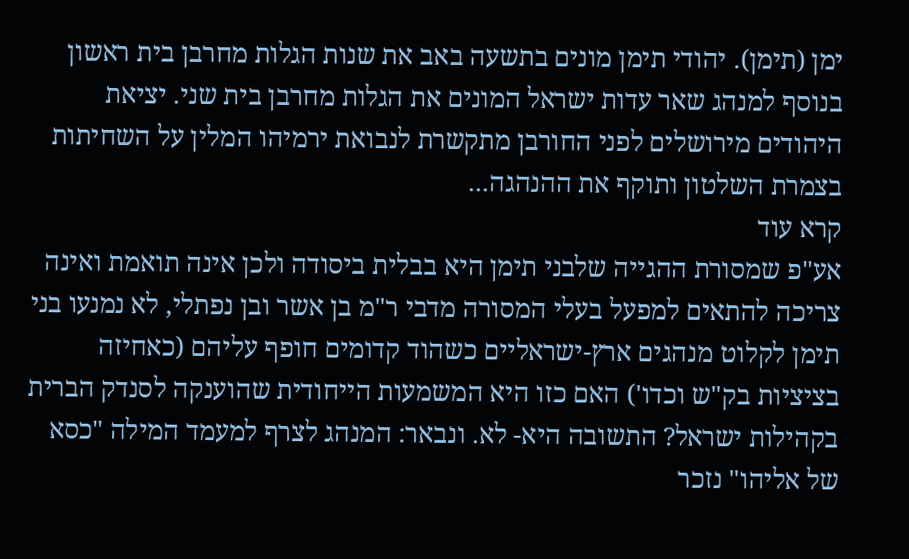ימן (תימן). יהודי תימן מונים בתשעה באב את שנות הגלות מחרבן בית ראשון בנוסף למנהג שאר עדות ישראל המונים את הגלות מחרבן בית שני. יציאת היהודים מירושלים לפני החורבן מתקשרת לנבואת ירמיהו המלין על השחיתות בצמרת השלטון ותוקף את ההנהגה...
קרא עוד
אע"פ שמסורת ההגייה שלבני תימן היא בבלית ביסודה ולכן אינה תואמת ואינה צריכה להתאים למפעל בעלי המסורה מדבי ר"מ בן אשר ובן נפתלי, לא נמנעו בני תימן לקלוט מנהגים ארץ-ישראליים כשהוד קדומים חופף עליהם (כאחיזה בציציות בק"ש וכדו') האם כזו היא המשמעות הייחודית שהוענקה לסנדק הברית בקהילות ישראל? התשובה היא- לא. ונבאר: המנהג לצרף למעמד המילה "כסא של אליהו" נזכר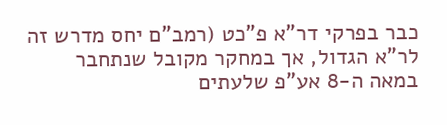כבר בפרקי דר"א פ"כט (רמב"ם יחס מדרש זה לר"א הגדול, אך במחקר מקובל שנתחבר במאה ה-8 אע"פ שלעתים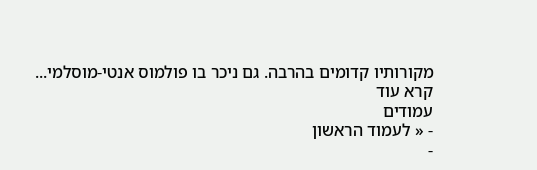מקורותיו קדומים בהרבה. גם ניכר בו פולמוס אנטי-מוסלמי...
קרא עוד
עמודים
- « לעמוד הראשון
-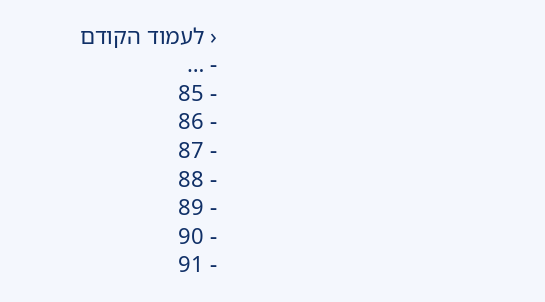‹ לעמוד הקודם
- …
- 85
- 86
- 87
- 88
- 89
- 90
- 91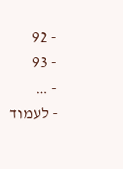- 92
- 93
- …
- לעמוד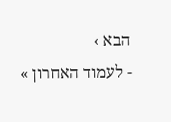הבא ›
- לעמוד האחרון »